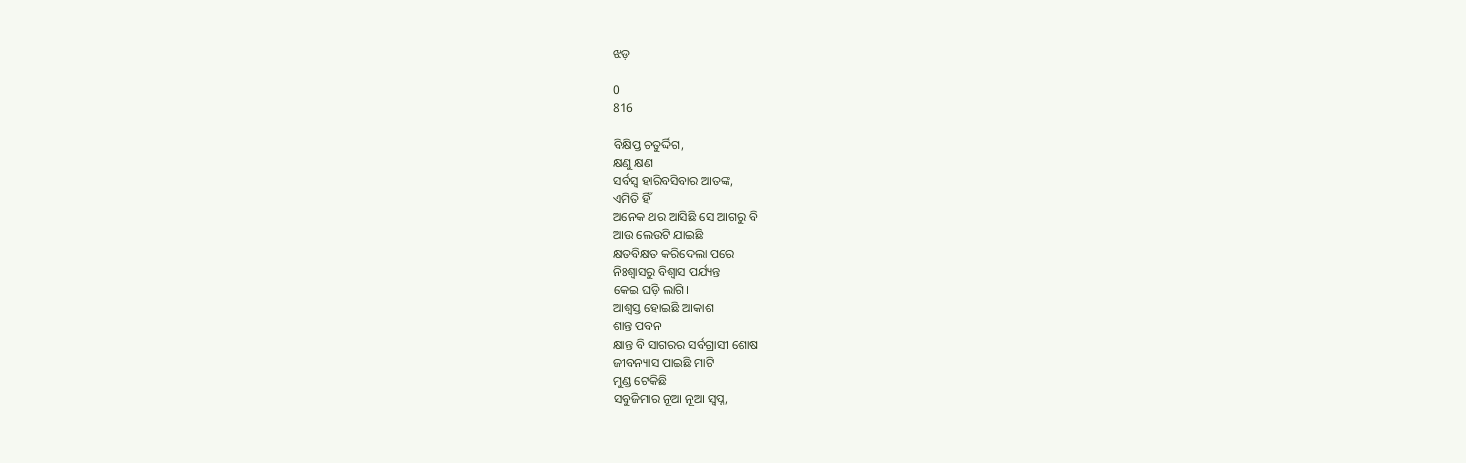ଝଡ଼

0
816

ବିକ୍ଷିପ୍ତ ଚତୁର୍ଦ୍ଦିଗ,
କ୍ଷଣୁ କ୍ଷଣ
ସର୍ବସ୍ବ ହାରିବସିବାର ଆତଙ୍କ,
ଏମିତି ହିଁ
ଅନେକ ଥର ଆସିଛି ସେ ଆଗରୁ ବି
ଆଉ ଲେଉଟି ଯାଇଛି
କ୍ଷତବିକ୍ଷତ କରିଦେଲା ପରେ
ନିଃଶ୍ବାସରୁ ବିଶ୍ୱାସ ପର୍ଯ୍ୟନ୍ତ
କେଇ ଘଡ଼ି ଲାଗି।
ଆଶ୍ୱସ୍ତ ହୋଇଛି ଆକାଶ
ଶାନ୍ତ ପବନ
କ୍ଷାନ୍ତ ବି ସାଗରର ସର୍ବଗ୍ରାସୀ ଶୋଷ
ଜୀବନ୍ୟାସ ପାଇଛି ମାଟି
ମୁଣ୍ଡ ଟେକିଛି
ସବୁଜିମାର ନୂଆ ନୂଆ ସ୍ବପ୍ନ,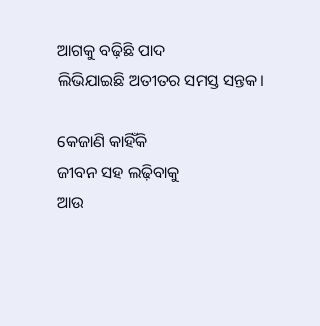ଆଗକୁ ବଢ଼ିଛି ପାଦ
ଲିଭିଯାଇଛି ଅତୀତର ସମସ୍ତ ସନ୍ତକ।

କେଜାଣି କାହିଁକି
ଜୀବନ ସହ ଲଢ଼ିବାକୁ
ଆଉ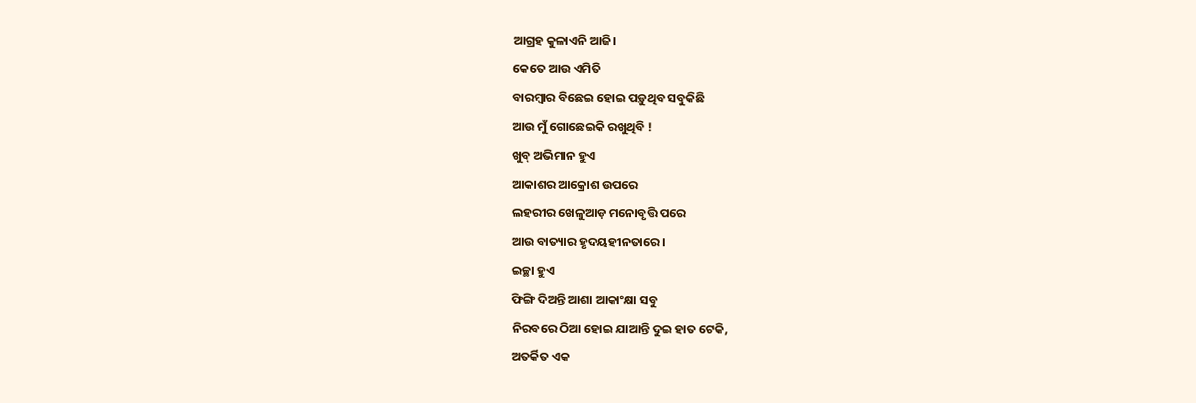ଆଗ୍ରହ କୁଳାଏନି ଆଜି।
କେତେ ଆଉ ଏମିତି
ବାରମ୍ବାର ବିଛେଇ ହୋଇ ପଡ଼ୁଥିବ ସବୁକିଛି
ଆଉ ମୁଁ ଗୋଛେଇକି ରଖୁଥିବି !
ଖୁବ୍ ଅଭିମାନ ହୁଏ
ଆକାଶର ଆକ୍ରୋଶ ଉପରେ
ଲହରୀର ଖେଳୁଆଡ଼ ମନୋବୃତ୍ତି ପରେ
ଆଉ ବାତ୍ୟାର ହୃଦୟହୀନତାରେ।
ଇଚ୍ଛା ହୁଏ
ଫିଙ୍ଗି ଦିଅନ୍ତି ଆଶା ଆକାଂକ୍ଷା ସବୁ
ନିରବରେ ଠିଆ ହୋଇ ଯାଆନ୍ତି ଦୁଇ ହାତ ଟେକି,
ଅତର୍କିତ ଏକ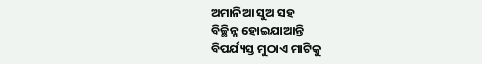ଅମାନିଆ ସୁଅ ସହ
ବିଚ୍ଛିନ୍ନ ହୋଇଯାଆନ୍ତି
ବିପର୍ଯ୍ୟସ୍ତ ମୁଠାଏ ମାଟିକୁ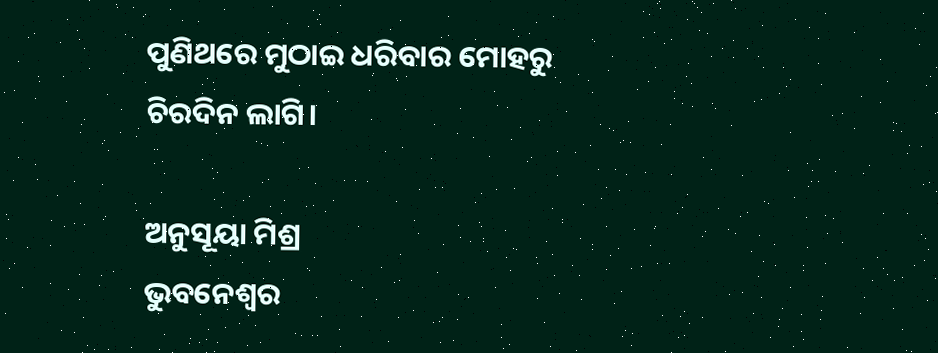ପୁଣିଥରେ ମୁଠାଇ ଧରିବାର ମୋହରୁ
ଚିରଦିନ ଲାଗି।

ଅନୁସୂୟା ମିଶ୍ର
ଭୁବନେଶ୍ୱର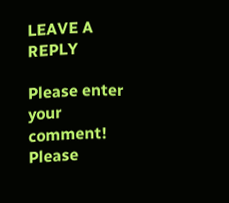LEAVE A REPLY

Please enter your comment!
Please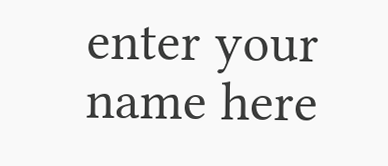enter your name here